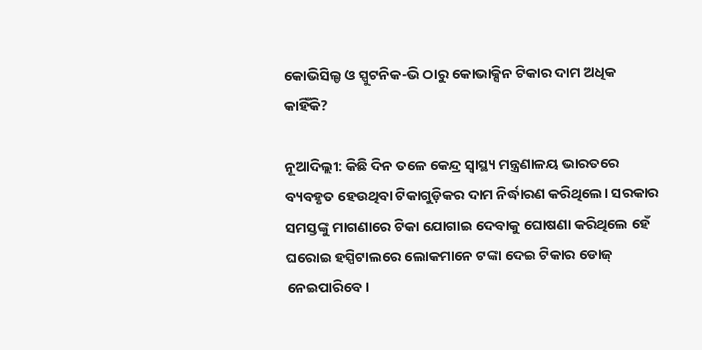କୋଭିସିଲ୍ଡ ଓ ସ୍ପୁଟନିକ-ଭି ଠାରୁ କୋଭାକ୍ସିନ ଟିକାର ଦାମ ଅଧିକ କାହିଁକି?

ନୂଆଦିଲ୍ଲୀ: କିଛି ଦିନ ତଳେ କେନ୍ଦ୍ର ସ୍ୱାସ୍ଥ୍ୟ ମନ୍ତ୍ରଣାଳୟ ଭାରତରେ ବ୍ୟବହୃତ ହେଉଥିବା ଟିକାଗୁଡ଼ିକର ଦାମ ନିର୍ଦ୍ଧାରଣ କରିଥିଲେ। ସରକାର ସମସ୍ତଙ୍କୁ ମାଗଣାରେ ଟିକା ଯୋଗାଇ ଦେବାକୁ ଘୋଷଣା କରିଥିଲେ ହେଁ ଘରୋଇ ହସ୍ପିଟାଲରେ ଲୋକମାନେ ଟଙ୍କା ଦେଇ ଟିକାର ଡୋଜ୍‌ ନେଇପାରିବେ।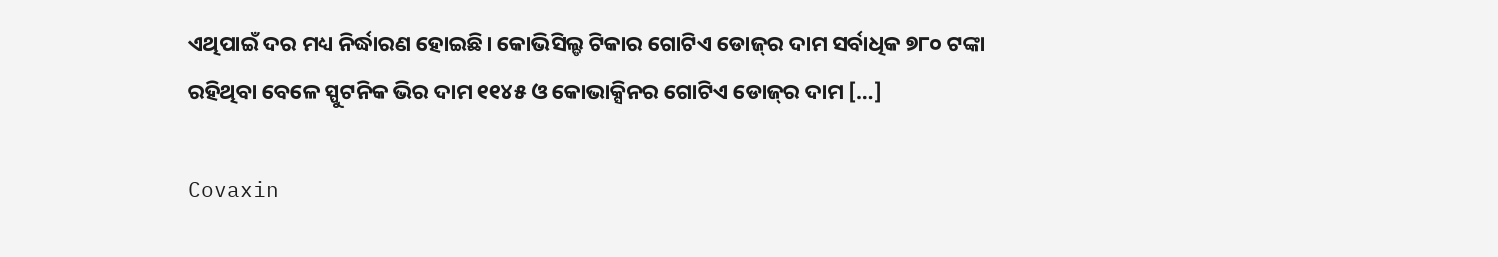ଏଥିପାଇଁ ଦର ମଧ୍ୟ ନିର୍ଦ୍ଧାରଣ ହୋଇଛି। କୋଭିସିଲ୍ଡ ଟିକାର ଗୋଟିଏ ଡୋଜ୍‌ର ଦାମ ସର୍ବାଧିକ ୭୮୦ ଟଙ୍କା ରହିଥିବା ବେଳେ ସ୍ପୁଟନିକ ଭିର ଦାମ ୧୧୪୫ ଓ କୋଭାକ୍ସିନର ଗୋଟିଏ ଡୋଜ୍‌ର ଦାମ […]

Covaxin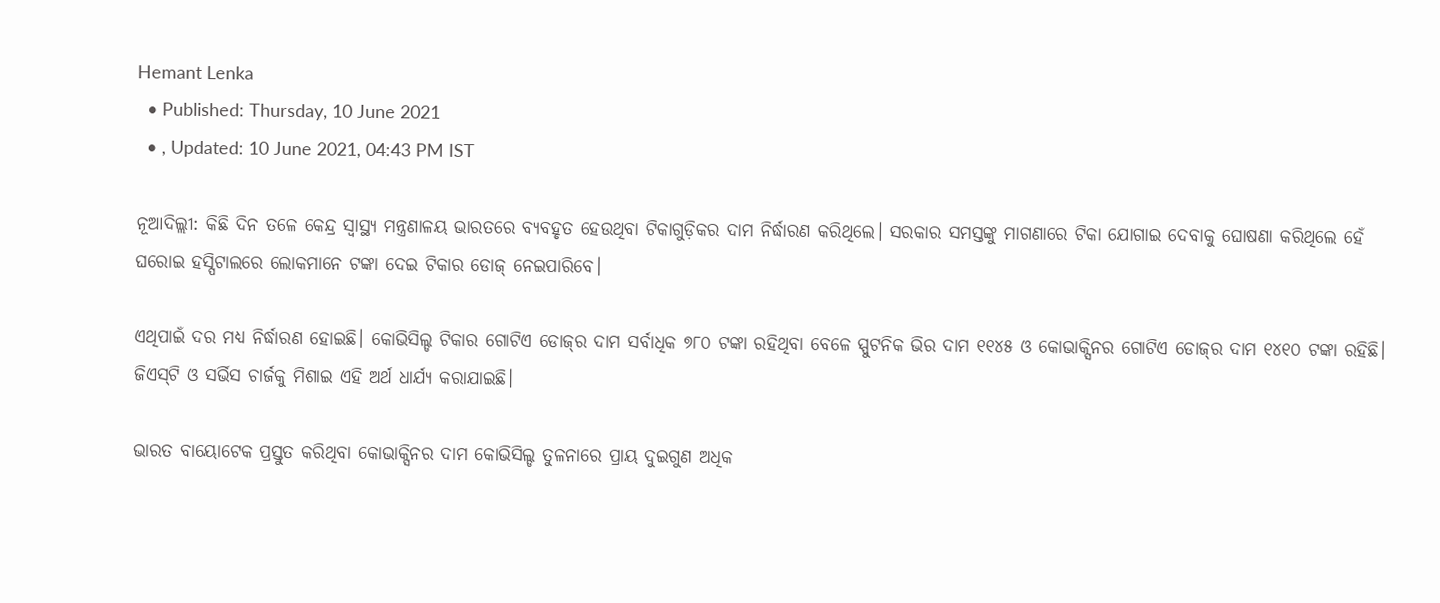Hemant Lenka
  • Published: Thursday, 10 June 2021
  • , Updated: 10 June 2021, 04:43 PM IST

ନୂଆଦିଲ୍ଲୀ: କିଛି ଦିନ ତଳେ କେନ୍ଦ୍ର ସ୍ୱାସ୍ଥ୍ୟ ମନ୍ତ୍ରଣାଳୟ ଭାରତରେ ବ୍ୟବହୃତ ହେଉଥିବା ଟିକାଗୁଡ଼ିକର ଦାମ ନିର୍ଦ୍ଧାରଣ କରିଥିଲେ। ସରକାର ସମସ୍ତଙ୍କୁ ମାଗଣାରେ ଟିକା ଯୋଗାଇ ଦେବାକୁ ଘୋଷଣା କରିଥିଲେ ହେଁ ଘରୋଇ ହସ୍ପିଟାଲରେ ଲୋକମାନେ ଟଙ୍କା ଦେଇ ଟିକାର ଡୋଜ୍‌ ନେଇପାରିବେ।

ଏଥିପାଇଁ ଦର ମଧ୍ୟ ନିର୍ଦ୍ଧାରଣ ହୋଇଛି। କୋଭିସିଲ୍ଡ ଟିକାର ଗୋଟିଏ ଡୋଜ୍‌ର ଦାମ ସର୍ବାଧିକ ୭୮୦ ଟଙ୍କା ରହିଥିବା ବେଳେ ସ୍ପୁଟନିକ ଭିର ଦାମ ୧୧୪୫ ଓ କୋଭାକ୍ସିନର ଗୋଟିଏ ଡୋଜ୍‌ର ଦାମ ୧୪୧୦ ଟଙ୍କା ରହିଛି। ଜିଏସ୍‌ଟି ଓ ସର୍ଭିସ ଚାର୍ଜକୁ ମିଶାଇ ଏହି ଅର୍ଥ ଧାର୍ଯ୍ୟ କରାଯାଇଛି।

ଭାରତ ବାୟୋଟେକ ପ୍ରସ୍ତୁତ କରିଥିବା କୋଭାକ୍ସିନର ଦାମ କୋଭିସିଲ୍ଡ ତୁଳନାରେ ପ୍ରାୟ ଦୁଇଗୁଣ ଅଧିକ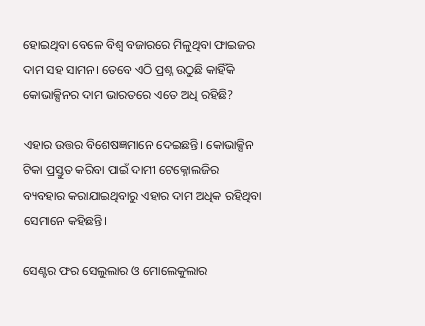ହୋଇଥିବା ବେଳେ ବିଶ୍ୱ ବଜାରରେ ମିଳୁଥିବା ଫାଇଜର ଦାମ ସହ ସାମନ। ତେବେ ଏଠି ପ୍ରଶ୍ନ ଉଠୁଛି କାହିଁକି କୋଭାକ୍ସିନର ଦାମ ଭାରତରେ ଏତେ ଅଧି ରହିଛି?

ଏହାର ଉତ୍ତର ବିଶେଷଜ୍ଞମାନେ ଦେଇଛନ୍ତି। କୋଭାକ୍ସିନ ଟିକା ପ୍ରସ୍ତୁତ କରିବା ପାଇଁ ଦାମୀ ଟେକ୍ନୋଲଜିର ବ୍ୟବହାର କରାଯାଇଥିବାରୁ ଏହାର ଦାମ ଅଧିକ ରହିଥିବା ସେମାନେ କହିଛନ୍ତି।

ସେଣ୍ଟର ଫର ସେଲୁଲାର ଓ ମୋଲେକୁଲାର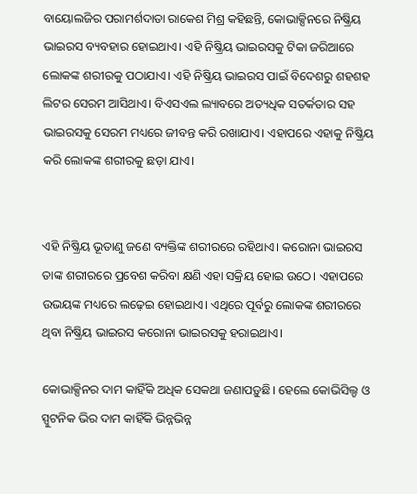ବାୟୋଲଜିର ପରାମର୍ଶଦାତା ରାକେଶ ମିଶ୍ର କହିଛନ୍ତି, କୋଭାକ୍ସିନରେ ନିଷ୍କ୍ରିୟ ଭାଇରସ ବ୍ୟବହାର ହୋଇଥାଏ। ଏହି ନିଷ୍କ୍ରିୟ ଭାଇରସକୁ ଟିକା ଜରିଆରେ ଲୋକଙ୍କ ଶରୀରକୁ ପଠାଯାଏ। ଏହି ନିଷ୍କ୍ରିୟ ଭାଇରସ ପାଇଁ ବିଦେଶରୁ ଶହଶହ ଲିଟର ସେରମ ଆସିଥାଏ। ବିଏସଏଲ ଲ୍ୟାବରେ ଅତ୍ୟଧିକ ସତର୍କତାର ସହ ଭାଇରସକୁ ସେରମ ମଧ୍ୟରେ ଜୀବନ୍ତ କରି ରଖାଯାଏ। ଏହାପରେ ଏହାକୁ ନିଷ୍କ୍ରିୟ କରି ଲୋକଙ୍କ ଶରୀରକୁ ଛଡ଼ା ଯାଏ।


ଏହି ନିଷ୍କ୍ରିୟ ଭୂତାଣୁ ଜଣେ ବ୍ୟକ୍ତିଙ୍କ ଶରୀରରେ ରହିଥାଏ। କରୋନା ଭାଇରସ ତାଙ୍କ ଶରୀରରେ ପ୍ରବେଶ କରିବା କ୍ଷଣି ଏହା ସକ୍ରିୟ ହୋଇ ଉଠେ। ଏହାପରେ ଉଭୟଙ୍କ ମଧ୍ୟରେ ଲଢ଼େଇ ହୋଇଥାଏ। ଏଥିରେ ପୂର୍ବରୁ ଲୋକଙ୍କ ଶରୀରରେ ଥିବା ନିଷ୍କ୍ରିୟ ଭାଇରସ କରୋନା ଭାଇରସକୁ ହରାଇଥାଏ।

କୋଭାକ୍ସିନର ଦାମ କାହିଁକି ଅଧିକ ସେକଥା ଜଣାପଡ଼ୁଛି। ହେଲେ କୋଭିସିଲ୍ଡ ଓ ସ୍ପୁଟନିକ ଭିର ଦାମ କାହିଁକି ଭିନ୍ନଭିନ୍ନ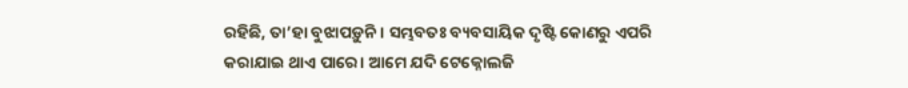ରହିଛି, ତା’ହା ବୁଝାପଡ଼ୁନି। ସମ୍ଭବତଃ ବ୍ୟବସାୟିକ ଦୃଷ୍ଟି କୋଣରୁ ଏପରି କରାଯାଇ ଥାଏ ପାରେ। ଆମେ ଯଦି ଟେକ୍ନୋଲଜି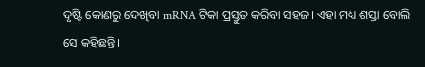ଦୃଷ୍ଟି କୋଣରୁ ଦେଖିବା mRNA ଟିକା ପ୍ରସ୍ତୁତ କରିବା ସହଜ। ଏହା ମଧ୍ୟ ଶସ୍ତା ବୋଲି ସେ କହିଛନ୍ତି।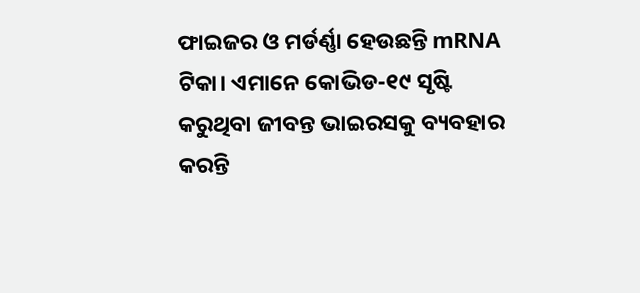ଫାଇଜର ଓ ମର୍ଡର୍ଣ୍ଣା ହେଉଛନ୍ତି mRNA ଟିକା। ଏମାନେ କୋଭିଡ-୧୯ ସୃଷ୍ଟି କରୁଥିବା ଜୀବନ୍ତ ଭାଇରସକୁ ବ୍ୟବହାର କରନ୍ତି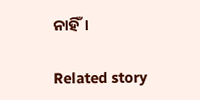ନାହିଁ।

Related story